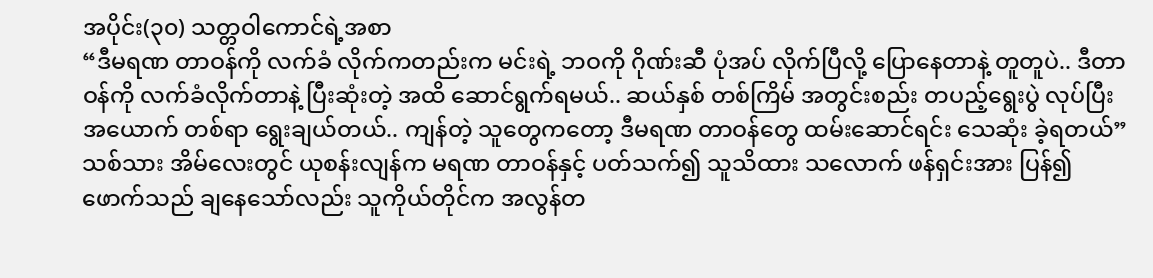အပိုင်း(၃၀) သတ္တဝါကောင်ရဲ့အစာ
“ဒီမရဏ တာဝန်ကို လက်ခံ လိုက်ကတည်းက မင်းရဲ့ ဘဝကို ဂိုဏ်းဆီ ပုံအပ် လိုက်ပြီလို့ ပြောနေတာနဲ့ တူတူပဲ.. ဒီတာဝန်ကို လက်ခံလိုက်တာနဲ့ ပြီးဆုံးတဲ့ အထိ ဆောင်ရွက်ရမယ်.. ဆယ်နှစ် တစ်ကြိမ် အတွင်းစည်း တပည့်ရွေးပွဲ လုပ်ပြီး အယောက် တစ်ရာ ရွေးချယ်တယ်.. ကျန်တဲ့ သူတွေကတော့ ဒီမရဏ တာဝန်တွေ ထမ်းဆောင်ရင်း သေဆုံး ခဲ့ရတယ်”
သစ်သား အိမ်လေးတွင် ယုစန်းလျန်က မရဏ တာဝန်နှင့် ပတ်သက်၍ သူသိထား သလောက် ဖန်ရှင်းအား ပြန်၍ ဖောက်သည် ချနေသော်လည်း သူကိုယ်တိုင်က အလွန်တ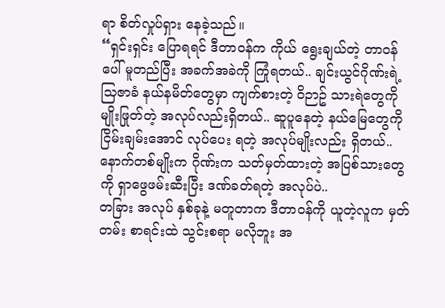ရာ စိတ်လှုပ်ရှား နေခဲ့သည်။
“ရှင်းရှင်း ပြောရရင် ဒီတာဝန်က ကိုယ် ရွေးချယ်တဲ့ တာဝန်ပေါ် မူတည်ပြီး အခက်အခဲကို ကြုံရတယ်.. ချင်းယွင်ဂိုဏ်းရဲ့ သြဇာခံ နယ်နမိတ်တွေမှာ ကျက်စားတဲ့ ဝိဉာဥ် သားရဲတွေကို မျိုးဖြုတ်တဲ့ အလုပ်လည်းရှိတယ်.. ဆူပူနေတဲ့ နယ်မြေတွေကို ငြိမ်းချမ်းအောင် လုပ်ပေး ရတဲ့ အလုပ်မျိုးလည်း ရှိတယ်.. နောက်တစ်မျိုးက ဂိုဏ်းက သတ်မှတ်ထားတဲ့ အပြစ်သားတွေကို ရှာဖွေဖမ်းဆီးပြီး ဒဏ်ခတ်ရတဲ့ အလုပ်ပဲ..
တခြား အလုပ် နှစ်ခုနဲ့ မတူတာက ဒီတာဝန်ကို ယူတဲ့လူက မှတ်တမ်း စာရင်းထဲ သွင်းစရာ မလိုဘူး အ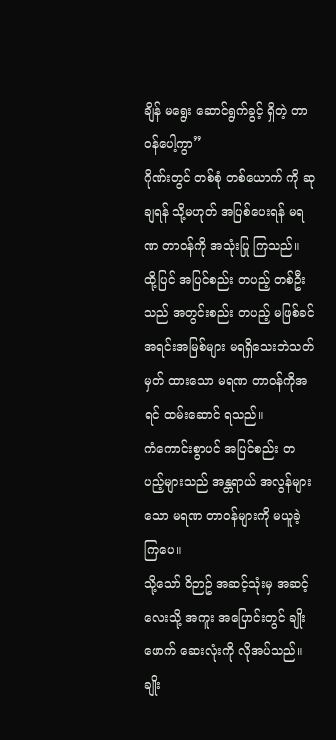ချိန် မရွေး ဆောင်ရွက်ခွင့် ရှိတဲ့ တာဝန်ပေါ့ကွာ”
ဂိုဏ်းတွင် တစ်စုံ တစ်ယောက် ကို ဆုချရန် သို့မဟုတ် အပြစ်ပေးရန် မရဏ တာဝန်ကို အသုံးပြု ကြသည်။ ထို့ပြင် အပြင်စည်း တပည့် တစ်ဦးသည် အတွင်းစည်း တပည့် မဖြစ်ခင် အရင်းအမြစ်များ မရရှိသေးဘဲသတ်မှတ် ထားသော မရဏ တာဝန်ကိုအရင် ထမ်းဆောင် ရသည်။
ကံကောင်းစွာပင် အပြင်စည်း တပည့်များသည် အန္တရာယ် အလွန်များသော မရဏ တာဝန်များကို မယူခဲ့ကြပေ။
သို့သော် ဝိဉာဥ် အဆင့်သုံးမှ အဆင့်လေးသို့ အကူး အပြောင်းတွင် ချိုးဖောက် ဆေးလုံးကို လိုအပ်သည်။
ချိုး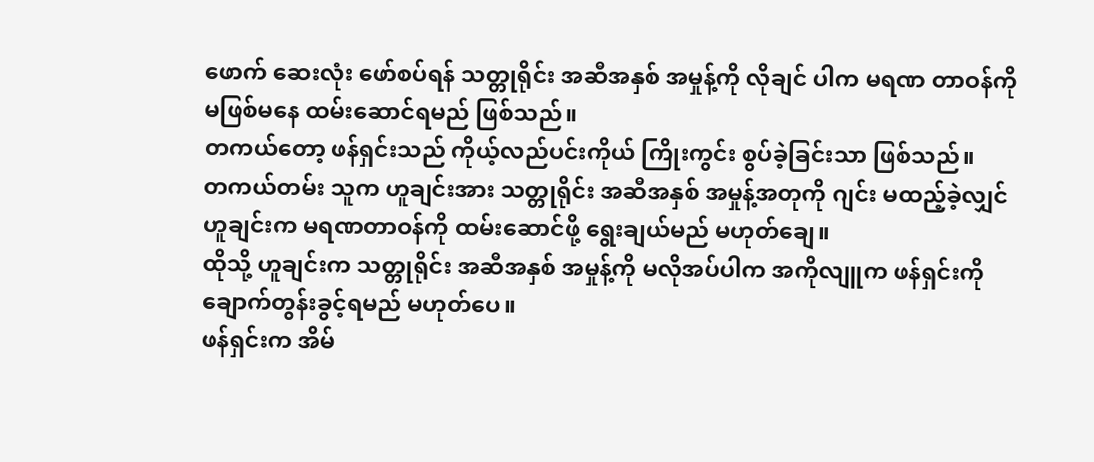ဖောက် ဆေးလုံး ဖော်စပ်ရန် သတ္တုရိုင်း အဆီအနှစ် အမှုန့်ကို လိုချင် ပါက မရဏ တာဝန်ကို မဖြစ်မနေ ထမ်းဆောင်ရမည် ဖြစ်သည်။
တကယ်တော့ ဖန်ရှင်းသည် ကိုယ့်လည်ပင်းကိုယ် ကြိုးကွင်း စွပ်ခဲ့ခြင်းသာ ဖြစ်သည်။
တကယ်တမ်း သူက ဟူချင်းအား သတ္တုရိုင်း အဆီအနှစ် အမှုန့်အတုကို ဂျင်း မထည့်ခဲ့လျှင် ဟူချင်းက မရဏတာဝန်ကို ထမ်းဆောင်ဖို့ ရွေးချယ်မည် မဟုတ်ချေ။
ထိုသို့ ဟူချင်းက သတ္တုရိုင်း အဆီအနှစ် အမှုန့်ကို မလိုအပ်ပါက အကိုလျူက ဖန်ရှင်းကို ချောက်တွန်းခွင့်ရမည် မဟုတ်ပေ။
ဖန်ရှင်းက အိမ်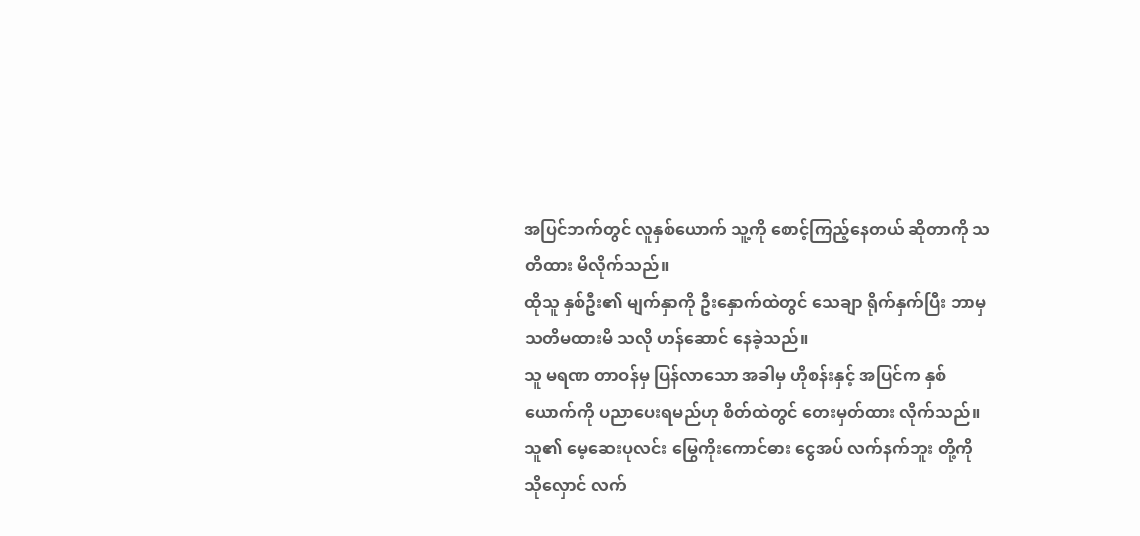အပြင်ဘက်တွင် လူနှစ်ယောက် သူ့ကို စောင့်ကြည့်နေတယ် ဆိုတာကို သတိထား မိလိုက်သည်။
ထိုသူ နှစ်ဦး၏ မျက်နှာကို ဦးနှောက်ထဲတွင် သေချာ ရိုက်နှက်ပြီး ဘာမှ သတိမထားမိ သလို ဟန်ဆောင် နေခဲ့သည်။
သူ မရဏ တာဝန်မှ ပြန်လာသော အခါမှ ဟိုစန်းနှင့် အပြင်က နှစ်ယောက်ကို ပညာပေးရမည်ဟု စိတ်ထဲတွင် တေးမှတ်ထား လိုက်သည်။
သူ၏ မေ့ဆေးပုလင်း မြွေကိုးကောင်ဓား ငွေအပ် လက်နက်ဘူး တို့ကို သိုလှောင် လက်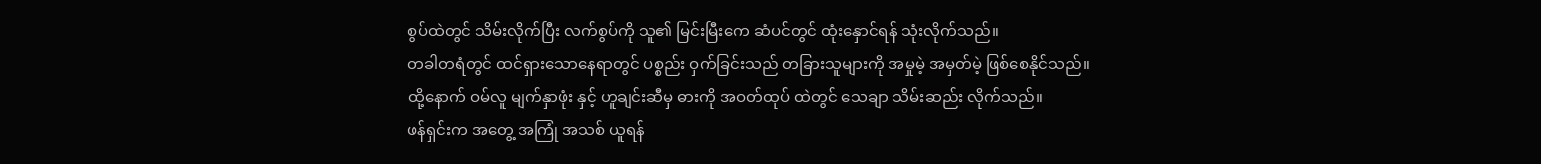စွပ်ထဲတွင် သိမ်းလိုက်ပြီး လက်စွပ်ကို သူ၏ မြင်းမြီးကေ ဆံပင်တွင် ထုံးနှောင်ရန် သုံးလိုက်သည်။
တခါတရံတွင် ထင်ရှားသောနေရာတွင် ပစ္စည်း ဝှက်ခြင်းသည် တခြားသူများကို အမှုမဲ့ အမှတ်မဲ့ ဖြစ်စေနိုင်သည်။
ထို့နောက် ဝမ်လူ မျက်နှာဖုံး နှင့် ဟူချင်းဆီမှ ဓားကို အဝတ်ထုပ် ထဲတွင် သေချာ သိမ်းဆည်း လိုက်သည်။
ဖန်ရှင်းက အတွေ့ အကြုံ အသစ် ယူရန်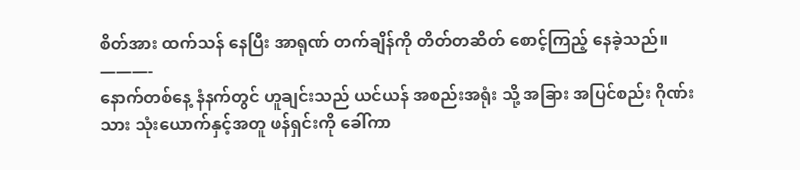စိတ်အား ထက်သန် နေပြီး အာရုဏ် တက်ချိန်ကို တိတ်တဆိတ် စောင့်ကြည့် နေခဲ့သည်။
———-
နောက်တစ်နေ့ နံနက်တွင် ဟူချင်းသည် ယင်ယန် အစည်းအရုံး သို့ အခြား အပြင်စည်း ဂိုဏ်းသား သုံးယောက်နှင့်အတူ ဖန်ရှင်းကို ခေါ်ကာ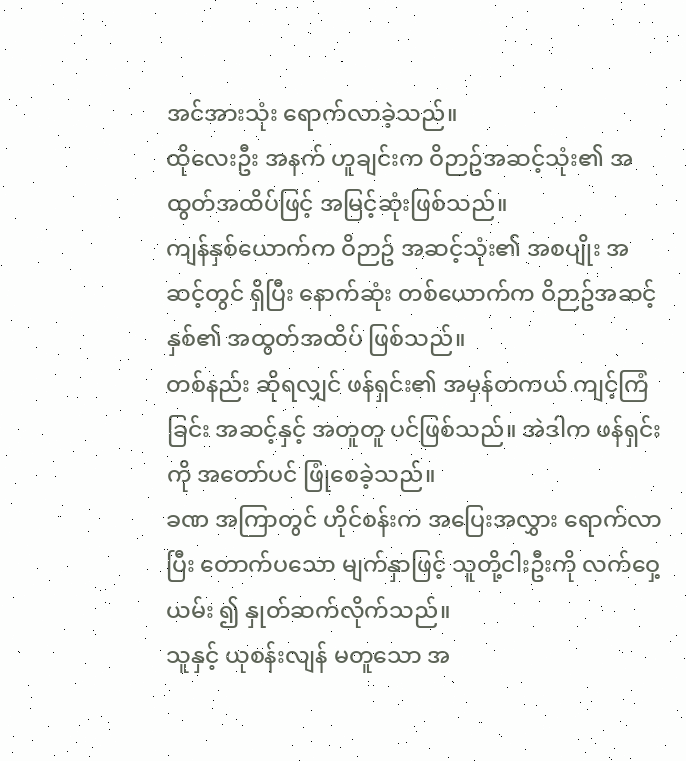အင်အားသုံး ရောက်လာခဲ့သည်။
ထိုလေးဦး အနက် ဟူချင်းက ဝိဉာဥ်အဆင့်သုံး၏ အထွတ်အထိပ်ဖြင့် အမြင့်ဆုံးဖြစ်သည်။
ကျန်နှစ်ယောက်က ဝိဉာဥ် အဆင့်သုံး၏ အစပျိုး အဆင့်တွင် ရှိပြီး နောက်ဆုံး တစ်ယောက်က ဝိဉာဥ်အဆင့်နှစ်၏ အထွတ်အထိပ် ဖြစ်သည်။
တစ်နည်း ဆိုရလျှင် ဖန်ရှင်း၏ အမှန်တကယ် ကျင့်ကြံခြင်း အဆင့်နှင့် အတူတူ ပင်ဖြစ်သည်။ အဲဒါက ဖန်ရှင်းကို အတော်ပင် ဖြုံစေခဲ့သည်။
ခဏ အကြာတွင် ဟိုင်စန်းက အပြေးအလွှား ရောက်လာပြီး တောက်ပသော မျက်နှာဖြင့် သူတို့ငါးဦးကို လက်ဝှေ့ယမ်း ၍ နှုတ်ဆက်လိုက်သည်။
သူနှင့် ယုစန်းလျန် မတူသော အ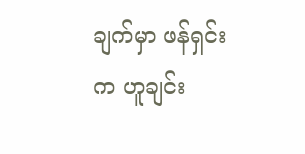ချက်မှာ ဖန်ရှင်းက ဟူချင်း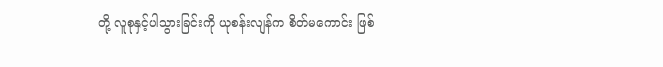တို့ လူစုနှင့်ပါသွားခြင်းကို ယုစန်းလျန်က စိတ်မကောင်း ဖြစ်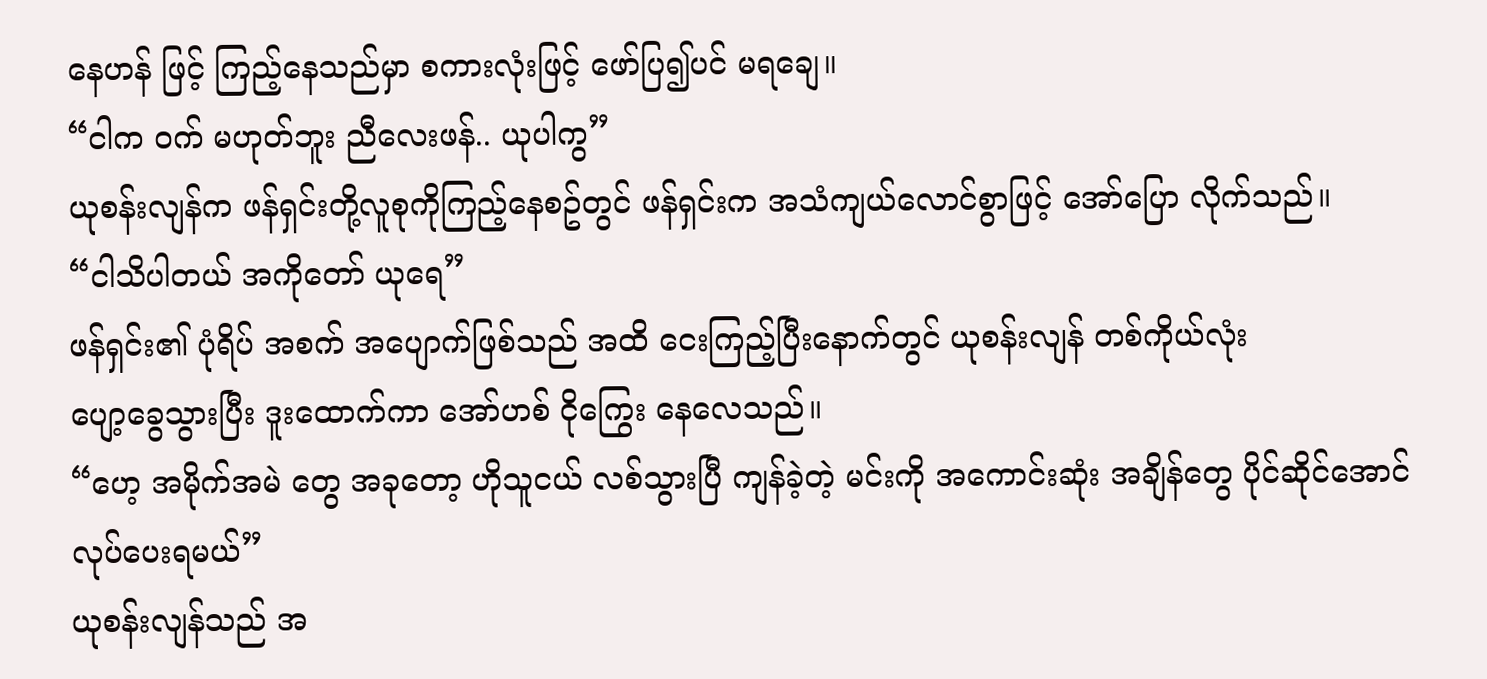နေဟန် ဖြင့် ကြည့်နေသည်မှာ စကားလုံးဖြင့် ဖော်ပြ၍ပင် မရချေ။
“ငါက ဝက် မဟုတ်ဘူး ညီလေးဖန်.. ယုပါကွ”
ယုစန်းလျန်က ဖန်ရှင်းတို့လူစုကိုကြည့်နေစဥ်တွင် ဖန်ရှင်းက အသံကျယ်လောင်စွာဖြင့် အော်ပြော လိုက်သည်။
“ငါသိပါတယ် အကိုတော် ယုရေ”
ဖန်ရှင်း၏ ပုံရိပ် အစက် အပျောက်ဖြစ်သည် အထိ ငေးကြည့်ပြီးနောက်တွင် ယုစန်းလျန် တစ်ကိုယ်လုံး
ပျော့ခွေသွားပြီး ဒူးထောက်ကာ အော်ဟစ် ငိုကြွေး နေလေသည်။
“ဟေ့ အမိုက်အမဲ တွေ အခုတော့ ဟိုသူငယ် လစ်သွားပြီ ကျန်ခဲ့တဲ့ မင်းကို အကောင်းဆုံး အချိန်တွေ ပိုင်ဆိုင်အောင် လုပ်ပေးရမယ်”
ယုစန်းလျန်သည် အ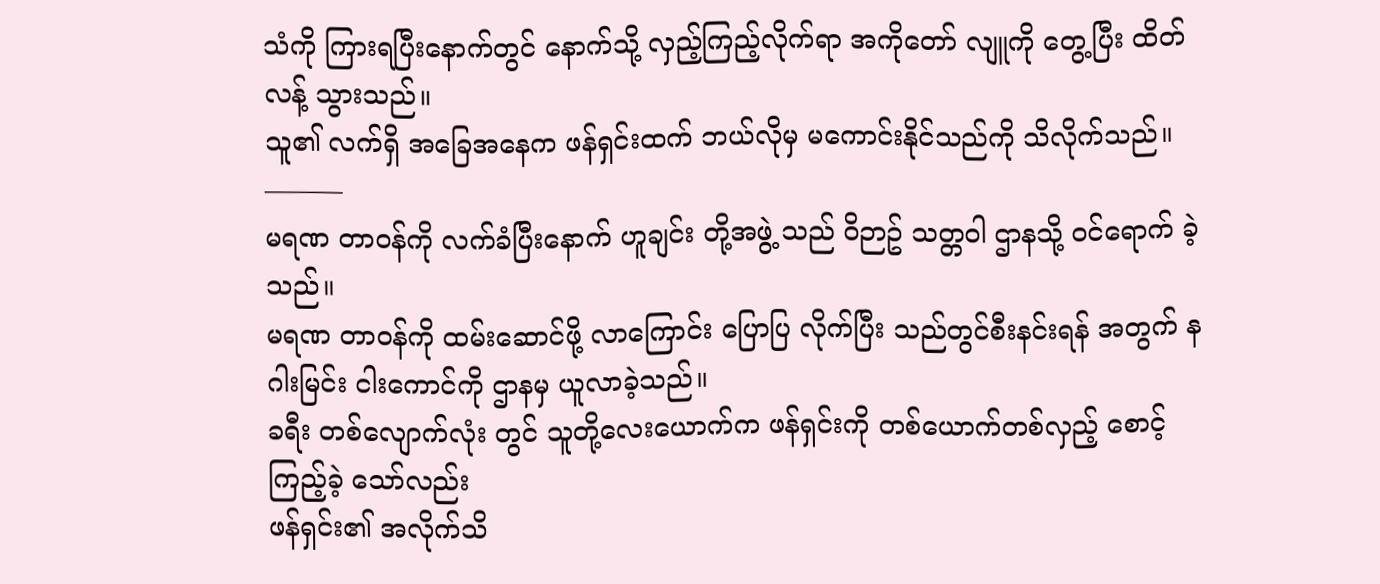သံကို ကြားရပြီးနောက်တွင် နောက်သို့ လှည့်ကြည့်လိုက်ရာ အကိုတော် လျူကို တွေ့ပြီး ထိတ်လန့် သွားသည်။
သူ၏ လက်ရှိ အခြေအနေက ဖန်ရှင်းထက် ဘယ်လိုမှ မကောင်းနိုင်သည်ကို သိလိုက်သည်။
———
မရဏ တာဝန်ကို လက်ခံပြီးနောက် ဟူချင်း တို့အဖွဲ့ သည် ဝိဉာဥ် သတ္တဝါ ဌာနသို့ ဝင်ရောက် ခဲ့သည်။
မရဏ တာဝန်ကို ထမ်းဆောင်ဖို့ လာကြောင်း ပြောပြ လိုက်ပြီး သည်တွင်စီးနင်းရန် အတွက် နဂါးမြင်း ငါးကောင်ကို ဌာနမှ ယူလာခဲ့သည်။
ခရီး တစ်လျောက်လုံး တွင် သူတို့လေးယောက်က ဖန်ရှင်းကို တစ်ယောက်တစ်လှည့် စောင့်ကြည့်ခဲ့ သော်လည်း
ဖန်ရှင်း၏ အလိုက်သိ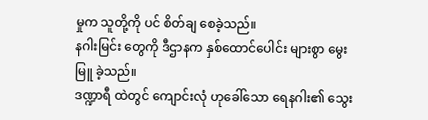မှုက သူတို့ကို ပင် စိတ်ချ စေခဲ့သည်။
နဂါးမြင်း တွေကို ဒီဌာနက နှစ်ထောင်ပေါင်း များစွာ မွေးမြူ ခဲ့သည်။
ဒဏ္ဍာရီ ထဲတွင် ကျောင်းလုံ ဟုခေါ်သော ရေနဂါး၏ သွေး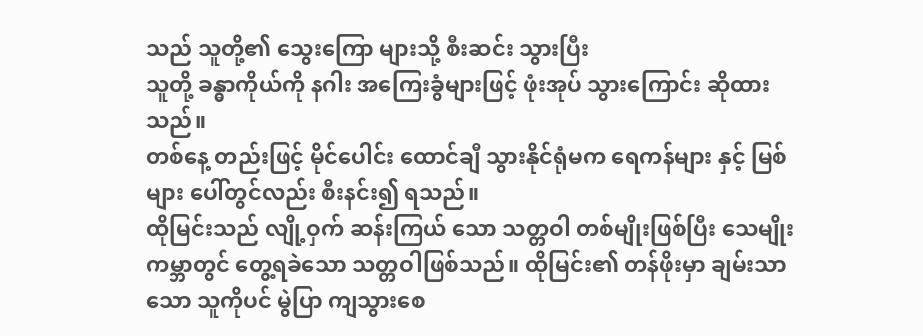သည် သူတို့၏ သွေးကြော များသို့ စီးဆင်း သွားပြီး
သူတို့ ခန္ဓာကိုယ်ကို နဂါး အကြေးခွံများဖြင့် ဖုံးအုပ် သွားကြောင်း ဆိုထားသည်။
တစ်နေ့ တည်းဖြင့် မိုင်ပေါင်း ထောင်ချီ သွားနိုင်ရုံမက ရေကန်များ နှင့် မြစ်များ ပေါ်တွင်လည်း စီးနင်း၍ ရသည်။
ထိုမြင်းသည် လျို့ဝှက် ဆန်းကြယ် သော သတ္တဝါ တစ်မျိုးဖြစ်ပြီး သေမျိုးကမ္ဘာတွင် တွေ့ရခဲသော သတ္တဝါဖြစ်သည်။ ထိုမြင်း၏ တန်ဖိုးမှာ ချမ်းသာသော သူကိုပင် မွဲပြာ ကျသွားစေ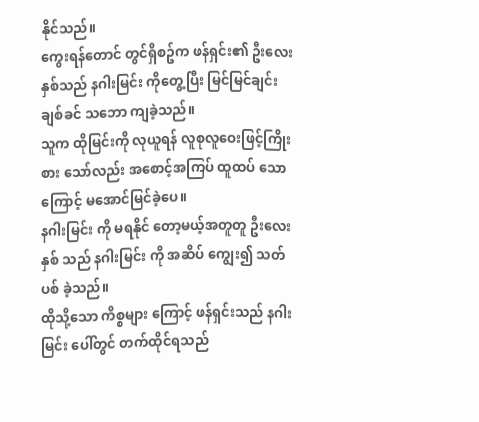နိုင်သည်။
ကွေးရန်တောင် တွင်ရှိစဥ်က ဖန်ရှင်း၏ ဦးလေးနှစ်သည် နဂါးမြင်း ကိုတွေ့ပြီး မြင်မြင်ချင်း ချစ်ခင် သဘော ကျခဲ့သည်။
သူက ထိုမြင်းကို လုယူရန် လူစုလူဝေးဖြင့်ကြိုးစား သော်လည်း အစောင့်အကြပ် ထူထပ် သောကြောင့် မအောင်မြင်ခဲ့ပေ။
နဂါးမြင်း ကို မရနိုင် တော့မယ့်အတူတူ ဦးလေးနှစ် သည် နဂါးမြင်း ကို အဆိပ် ကျွေး၍ သတ်ပစ် ခဲ့သည်။
ထိုသို့သော ကိစ္စများ ကြောင့် ဖန်ရှင်းသည် နဂါးမြင်း ပေါ်တွင် တက်ထိုင်ရသည်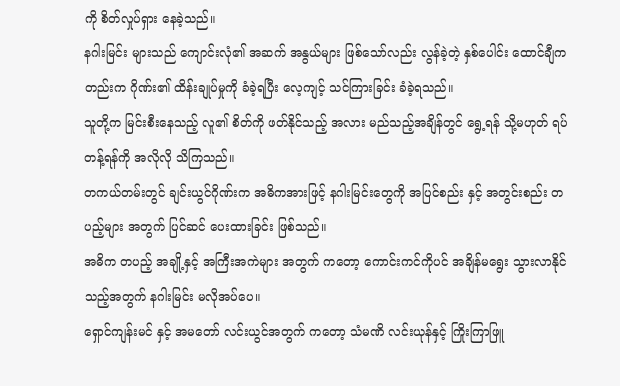ကို စိတ်လှုပ်ရှား နေခဲ့သည်။
နဂါးမြင်း များသည် ကျောင်းလုံ၏ အဆက် အနွယ်များ ဖြစ်သော်လည်း လွန်ခဲ့တဲ့ နှစ်ပေါင်း ထောင်ချီကတည်းက ဂိုဏ်း၏ ထိန်းချုပ်မှုကို ခံခဲ့ရပြီး လေ့ကျင့် သင်ကြားခြင်း ခံခဲ့ရသည်။
သူတို့က မြင်းစီးနေသည့် လူ၏ စိတ်ကို ဖတ်နိုင်သည့် အလား မည်သည့်အချိန်တွင် ရွေ့ရန် သို့မဟုတ် ရပ်တန့်ရန်ကို အလိုလို သိကြသည်။
တကယ်တမ်းတွင် ချင်းယွင်ဂိုဏ်းက အဓိကအားဖြင့် နဂါးမြင်းတွေကို အပြင်စည်း နှင့် အတွင်းစည်း တပည့်များ အတွက် ပြင်ဆင် ပေးထားခြင်း ဖြစ်သည်။
အဓိက တပည့် အချို့နှင့် အကြီးအကဲများ အတွက် ကတော့ ကောင်းကင်ကိုပင် အချိန်မရွေး သွားလာနိုင်သည့်အတွက် နဂါးမြင်း မလိုအပ်ပေ။
ရှောင်ကျန်းမင် နှင့် အမတော် လင်းယွင်အတွက် ကတော့ သံမဏိ လင်းယုန်နှင့် ကြိုးကြာဖြူ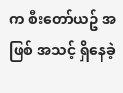က စီးတော်ယဥ် အဖြစ် အသင့် ရှိနေခဲ့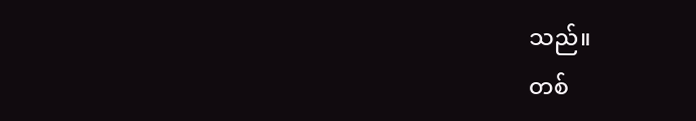သည်။
တစ်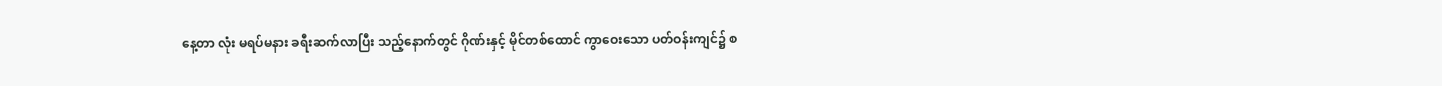နေ့တာ လုံး မရပ်မနား ခရီးဆက်လာပြီး သည့်နောက်တွင် ဂိုဏ်းနှင့် မိုင်တစ်ထောင် ကွာဝေးသော ပတ်ဝန်းကျင်၌ စ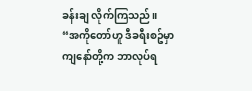ခန်းချ လိုက်ကြသည်။
“အကိုတော်ဟူ ဒီခရီးစဥ်မှာ ကျနော်တို့က ဘာလုပ်ရ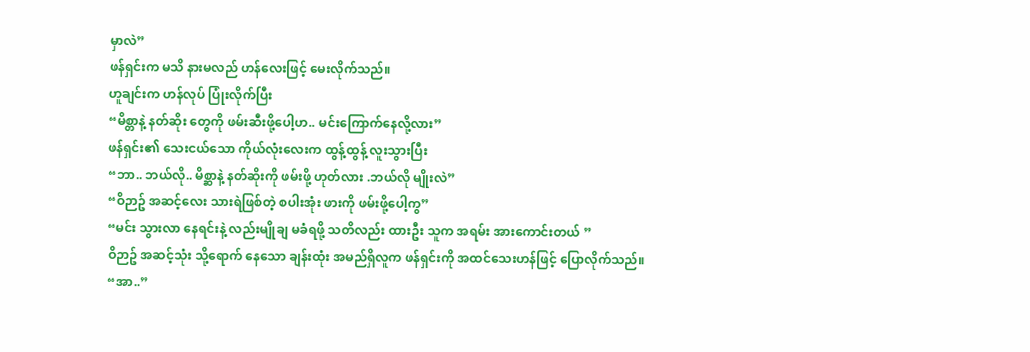မှာလဲ”
ဖန်ရှင်းက မသိ နားမလည် ဟန်လေးဖြင့် မေးလိုက်သည်။
ဟူချင်းက ဟန်လုပ် ပြုံးလိုက်ပြီး
“မိစ္တာနဲ့ နတ်ဆိုး တွေကို ဖမ်းဆီးဖို့ပေါ့ဟ.. မင်းကြောက်နေလို့လား”
ဖန်ရှင်း၏ သေးငယ်သော ကိုယ်လုံးလေးက ထွန့်ထွန့် လူးသွားပြီး
“ဘာ.. ဘယ်လို.. မိစ္ဆာနဲ့ နတ်ဆိုးကို ဖမ်းဖို့ ဟုတ်လား .ဘယ်လို မျိုးလဲ”
“ဝိဉာဥ် အဆင့်လေး သားရဲဖြစ်တဲ့ စပါးအုံး ဖားကို ဖမ်းဖို့ပေါ့ကွ”
“မင်း သွားလာ နေရင်းနဲ့ လည်းမျိုချ မခံရဖို့ သတိလည်း ထားဦး သူက အရမ်း အားကောင်းတယ် ”
ဝိဉာဥ် အဆင့်သုံး သို့ရောက် နေသော ချန်းထုံး အမည်ရှိလူက ဖန်ရှင်းကို အထင်သေးဟန်ဖြင့် ပြောလိုက်သည်။
“အာ..”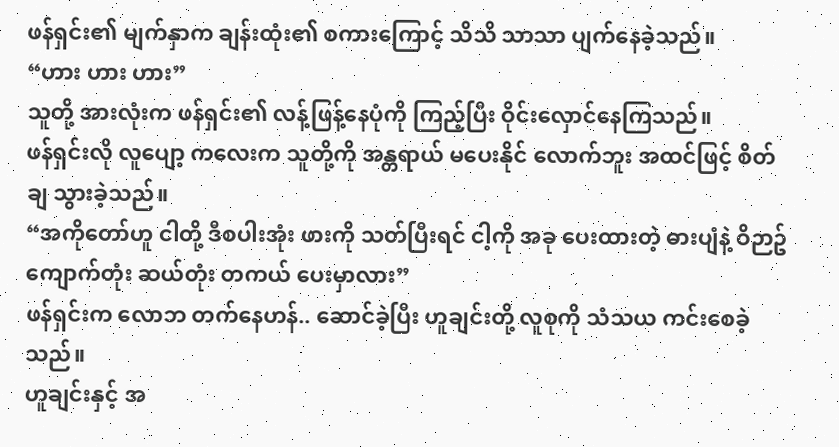ဖန်ရှင်း၏ မျက်နှာက ချန်းထုံး၏ စကားကြောင့် သိသိ သာသာ ပျက်နေခဲ့သည်။
“ဟား ဟား ဟား”
သူတို့ အားလုံးက ဖန်ရှင်း၏ လန့်ဖြန့်နေပုံကို ကြည့်ပြီး ဝိုင်းလှောင်နေကြသည်။
ဖန်ရှင်းလို လူပျော့ ကလေးက သူတို့ကို အန္တရာယ် မပေးနိုင် လောက်ဘူး အထင်ဖြင့် စိတ်ချ သွားခဲ့သည်။
“အကိုတော်ဟူ ငါတို့ ဒီစပါးအုံး ဖားကို သတ်ပြီးရင် ငါ့ကို အခု ပေးထားတဲ့ ဓားပျံနဲ့ ဝိဉာဥ် ကျောက်တုံး ဆယ်တုံး တကယ် ပေးမှာလား”
ဖန်ရှင်းက လောဘ တက်နေဟန်.. ဆောင်ခဲ့ပြီး ဟူချင်းတို့ လူစုကို သံသယ ကင်းစေခဲ့သည်။
ဟူချင်းနှင့် အ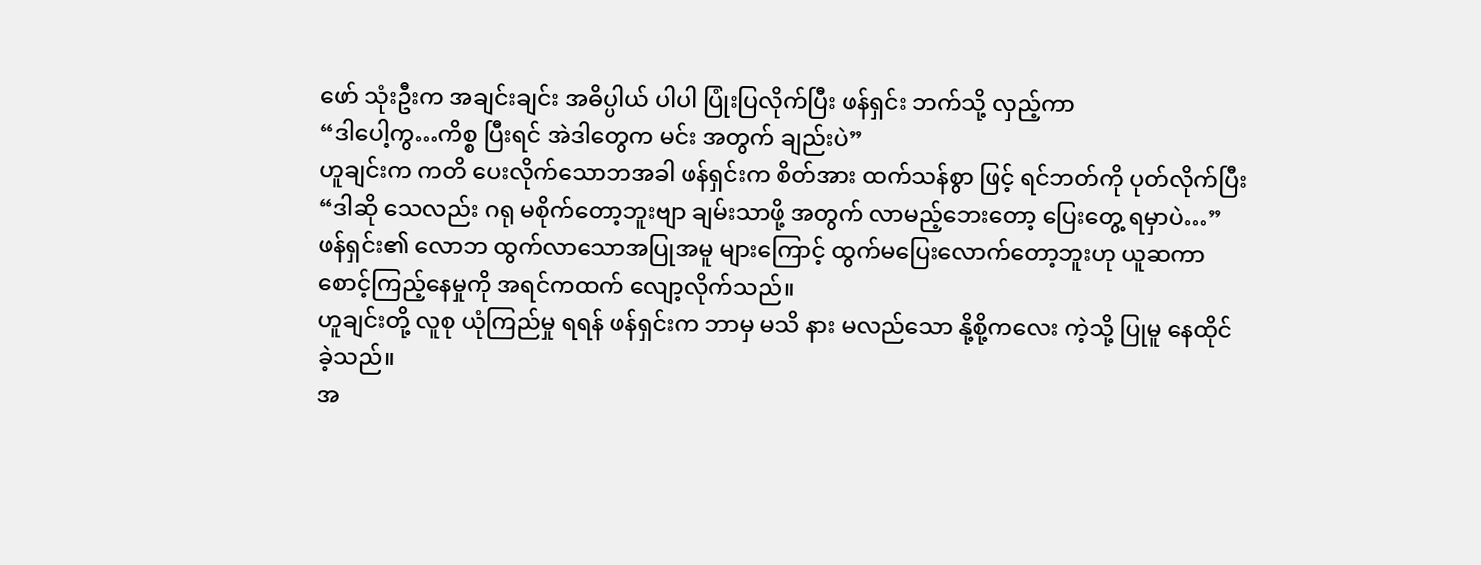ဖော် သုံးဦးက အချင်းချင်း အဓိပ္ပါယ် ပါပါ ပြုံးပြလိုက်ပြီး ဖန်ရှင်း ဘက်သို့ လှည့်ကာ
“ဒါပေါ့ကွ…ကိစ္စ ပြီးရင် အဲဒါတွေက မင်း အတွက် ချည်းပဲ”
ဟူချင်းက ကတိ ပေးလိုက်သောဘအခါ ဖန်ရှင်းက စိတ်အား ထက်သန်စွာ ဖြင့် ရင်ဘတ်ကို ပုတ်လိုက်ပြီး
“ဒါဆို သေလည်း ဂရု မစိုက်တော့ဘူးဗျာ ချမ်းသာဖို့ အတွက် လာမည့်ဘေးတော့ ပြေးတွေ့ ရမှာပဲ…”
ဖန်ရှင်း၏ လောဘ ထွက်လာသောအပြုအမူ များကြောင့် ထွက်မပြေးလောက်တော့ဘူးဟု ယူဆကာ စောင့်ကြည့်နေမှုကို အရင်ကထက် လျော့လိုက်သည်။
ဟူချင်းတို့ လူစု ယုံကြည်မှု ရရန် ဖန်ရှင်းက ဘာမှ မသိ နား မလည်သော နို့စို့ကလေး ကဲ့သို့ ပြုမူ နေထိုင် ခဲ့သည်။
အ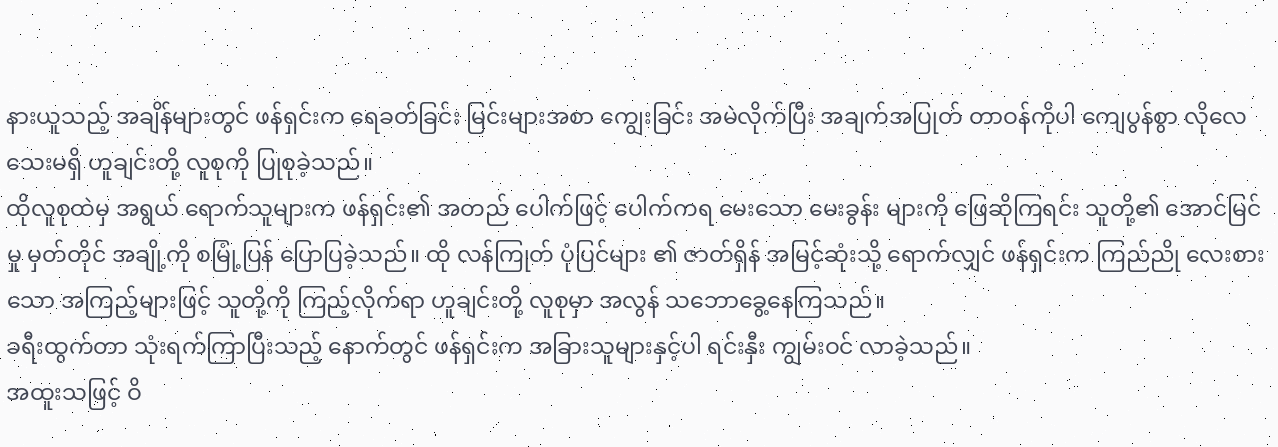နားယူသည့် အချိန်များတွင် ဖန်ရှင်းက ရေခတ်ခြင်း မြင်းများအစာ ကျွေးခြင်း အမဲလိုက်ပြီး အချက်အပြုတ် တာဝန်ကိုပါ ကျေပွန်စွာ လိုလေ သေးမရှိ ဟူချင်းတို့ လူစုကို ပြုစုခဲ့သည်။
ထိုလူစုထဲမှ အရွယ် ရောက်သူများက ဖန်ရှင်း၏ အတည် ပေါက်ဖြင့် ပေါက်ကရ မေးသော မေးခွန်း များကို ဖြေဆိုကြရင်း သူတို့၏ အောင်မြင်မှု မှတ်တိုင် အချို့ကို စမြုံ့ပြန် ပြောပြခဲ့သည်။ ထို လန်ကြုတ် ပုံပြင်များ ၏ ဇာတ်ရှိန် အမြင့်ဆုံးသို့ ရောက်လျှင် ဖန်ရှင်းက ကြည်ညို လေးစားသော အကြည့်များဖြင့် သူတို့ကို ကြည့်လိုက်ရာ ဟူချင်းတို့ လူစုမှာ အလွန် သဘောခွေ့နေကြသည်။
ခရီးထွက်တာ သုံးရက်ကြာပြီးသည့် နောက်တွင် ဖန်ရှင်းက အခြားသူများနှင့်ပါ ရင်းနှီး ကျွမ်းဝင် လာခဲ့သည်။
အထူးသဖြင့် ဝိ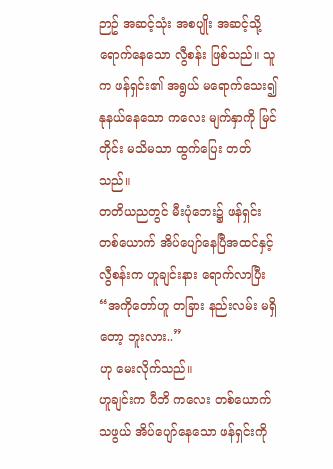ဉာဥ် အဆင့်သုံး အစပျိုး အဆင့်သို့ ရောက်နေသော လွီစန်း ဖြစ်သည်။ သူက ဖန်ရှင်း၏ အရွယ် မရောက်သေး၍ နုနယ်နေသော ကလေး မျက်နှာကို မြင်တိုင်း မသိမသာ ထွက်ပြေး တတ်သည်။
တတိယညတွင် မီးပုံဘေး၌ ဖန်ရှင်းတစ်ယောက် အိပ်ပျော်နေပြီအထင်နှင့် လွီစန်းက ဟူချင်းနား ရောက်လာပြီး
“အကိုတော်ဟူ တခြား နည်းလမ်း မရှိတော့ ဘူးလား..”
ဟု မေးလိုက်သည်။
ဟူချင်းက ပီဘိ ကလေး တစ်ယောက်သဖွယ် အိပ်ပျော်နေသော ဖန်ရှင်းကို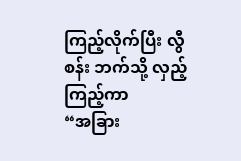ကြည့်လိုက်ပြီး လွီစန်း ဘက်သို့ လှည့်ကြည့်ကာ
“အခြား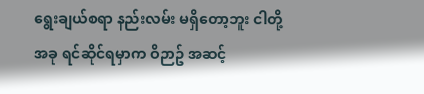ရွေးချယ်စရာ နည်းလမ်း မရှိတော့ဘူး ငါတို့ အခု ရင်ဆိုင်ရမှာက ဝိဉာဥ် အဆင့်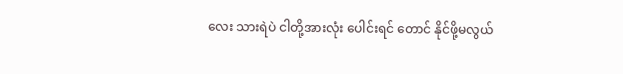လေး သားရဲပဲ ငါတို့အားလုံး ပေါင်းရင် တောင် နိုင်ဖို့မလွယ်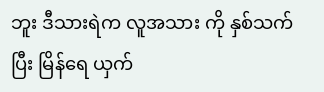ဘူး ဒီသားရဲက လူအသား ကို နှစ်သက်ပြီး မြိန်ရေ ယှက်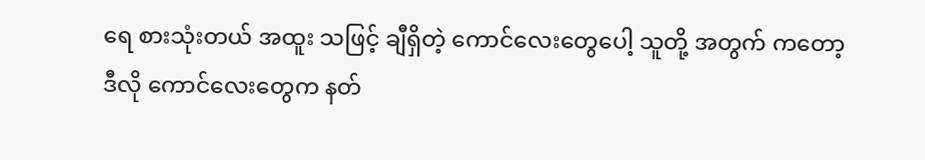ရေ စားသုံးတယ် အထူး သဖြင့် ချီရှိတဲ့ ကောင်လေးတွေပေါ့ သူတို့ အတွက် ကတော့ ဒီလို ကောင်လေးတွေက နတ်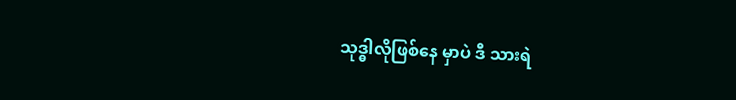သုဒ္ဓါလိုဖြစ်နေ မှာပဲ ဒီ သားရဲ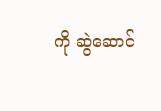ကို ဆွဲဆောင်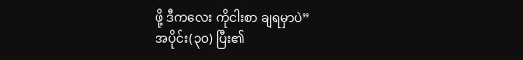ဖို့ ဒီကလေး ကိုငါးစာ ချရမှာပဲ”
အပိုင်း(၃၀) ပြီး၏